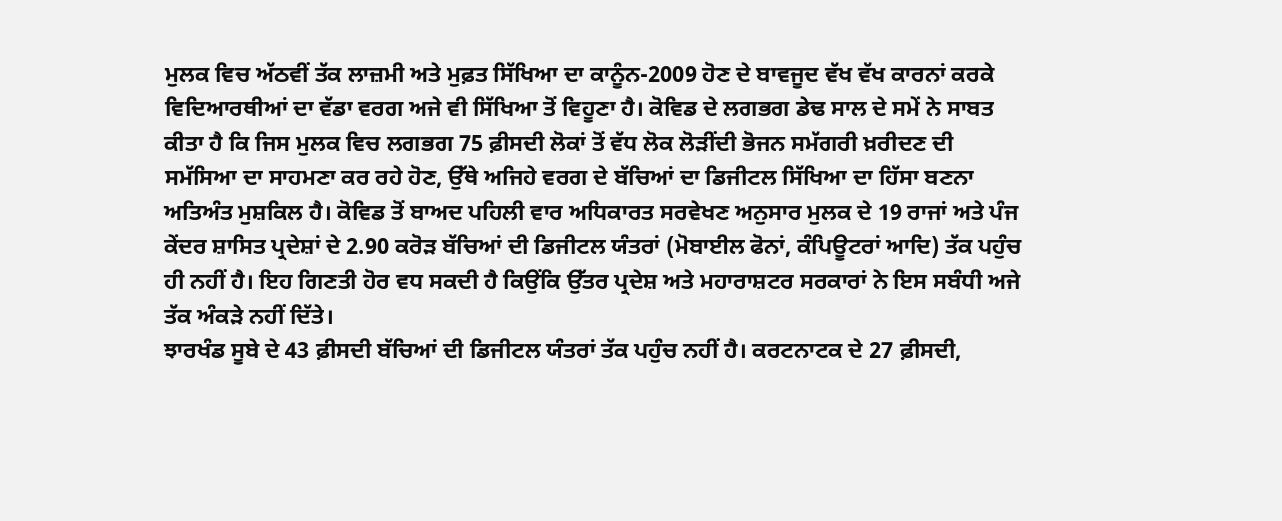ਮੁਲਕ ਵਿਚ ਅੱਠਵੀਂ ਤੱਕ ਲਾਜ਼ਮੀ ਅਤੇ ਮੁਫ਼ਤ ਸਿੱਖਿਆ ਦਾ ਕਾਨੂੰਨ-2009 ਹੋਣ ਦੇ ਬਾਵਜੂਦ ਵੱਖ ਵੱਖ ਕਾਰਨਾਂ ਕਰਕੇ ਵਿਦਿਆਰਥੀਆਂ ਦਾ ਵੱਡਾ ਵਰਗ ਅਜੇ ਵੀ ਸਿੱਖਿਆ ਤੋਂ ਵਿਹੂਣਾ ਹੈ। ਕੋਵਿਡ ਦੇ ਲਗਭਗ ਡੇਢ ਸਾਲ ਦੇ ਸਮੇਂ ਨੇ ਸਾਬਤ ਕੀਤਾ ਹੈ ਕਿ ਜਿਸ ਮੁਲਕ ਵਿਚ ਲਗਭਗ 75 ਫ਼ੀਸਦੀ ਲੋਕਾਂ ਤੋਂ ਵੱਧ ਲੋਕ ਲੋੜੀਂਦੀ ਭੋਜਨ ਸਮੱਗਰੀ ਖ਼ਰੀਦਣ ਦੀ ਸਮੱਸਿਆ ਦਾ ਸਾਹਮਣਾ ਕਰ ਰਹੇ ਹੋਣ, ਉੱਥੇ ਅਜਿਹੇ ਵਰਗ ਦੇ ਬੱਚਿਆਂ ਦਾ ਡਿਜੀਟਲ ਸਿੱਖਿਆ ਦਾ ਹਿੱਸਾ ਬਣਨਾ ਅਤਿਅੰਤ ਮੁਸ਼ਕਿਲ ਹੈ। ਕੋਵਿਡ ਤੋਂ ਬਾਅਦ ਪਹਿਲੀ ਵਾਰ ਅਧਿਕਾਰਤ ਸਰਵੇਖਣ ਅਨੁਸਾਰ ਮੁਲਕ ਦੇ 19 ਰਾਜਾਂ ਅਤੇ ਪੰਜ ਕੇਂਦਰ ਸ਼ਾਸਿਤ ਪ੍ਰਦੇਸ਼ਾਂ ਦੇ 2.90 ਕਰੋੜ ਬੱਚਿਆਂ ਦੀ ਡਿਜੀਟਲ ਯੰਤਰਾਂ (ਮੋਬਾਈਲ ਫੋਨਾਂ, ਕੰਪਿਊਟਰਾਂ ਆਦਿ) ਤੱਕ ਪਹੁੰਚ ਹੀ ਨਹੀਂ ਹੈ। ਇਹ ਗਿਣਤੀ ਹੋਰ ਵਧ ਸਕਦੀ ਹੈ ਕਿਉਂਕਿ ਉੱਤਰ ਪ੍ਰਦੇਸ਼ ਅਤੇ ਮਹਾਰਾਸ਼ਟਰ ਸਰਕਾਰਾਂ ਨੇ ਇਸ ਸਬੰਧੀ ਅਜੇ ਤੱਕ ਅੰਕੜੇ ਨਹੀਂ ਦਿੱਤੇ।
ਝਾਰਖੰਡ ਸੂਬੇ ਦੇ 43 ਫ਼ੀਸਦੀ ਬੱਚਿਆਂ ਦੀ ਡਿਜੀਟਲ ਯੰਤਰਾਂ ਤੱਕ ਪਹੁੰਚ ਨਹੀਂ ਹੈ। ਕਰਟਨਾਟਕ ਦੇ 27 ਫ਼ੀਸਦੀ,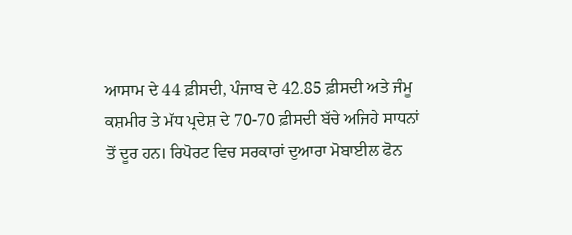ਆਸਾਮ ਦੇ 44 ਫ਼ੀਸਦੀ, ਪੰਜਾਬ ਦੇ 42.85 ਫ਼ੀਸਦੀ ਅਤੇ ਜੰਮੂ ਕਸ਼ਮੀਰ ਤੇ ਮੱਧ ਪ੍ਰਦੇਸ਼ ਦੇ 70-70 ਫ਼ੀਸਦੀ ਬੱਚੇ ਅਜਿਹੇ ਸਾਧਨਾਂ ਤੋਂ ਦੂਰ ਹਨ। ਰਿਪੋਰਟ ਵਿਚ ਸਰਕਾਰਾਂ ਦੁਆਰਾ ਮੋਬਾਈਲ ਫੋਨ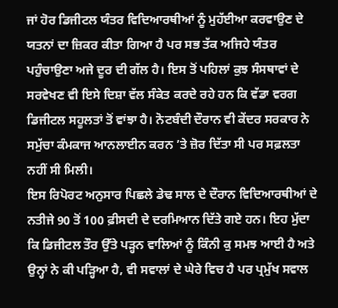ਜਾਂ ਹੋਰ ਡਿਜੀਟਲ ਯੰਤਰ ਵਿਦਿਆਰਥੀਆਂ ਨੂੰ ਮੁਹੱਈਆ ਕਰਵਾਉਣ ਦੇ ਯਤਨਾਂ ਦਾ ਜ਼ਿਕਰ ਕੀਤਾ ਗਿਆ ਹੈ ਪਰ ਸਭ ਤੱਕ ਅਜਿਹੇ ਯੰਤਰ ਪਹੁੰਚਾਉਣਾ ਅਜੇ ਦੂਰ ਦੀ ਗੱਲ ਹੈ। ਇਸ ਤੋਂ ਪਹਿਲਾਂ ਕੁਝ ਸੰਸਥਾਵਾਂ ਦੇ ਸਰਵੇਖਣ ਵੀ ਇਸੇ ਦਿਸ਼ਾ ਵੱਲ ਸੰਕੇਤ ਕਰਦੇ ਰਹੇ ਹਨ ਕਿ ਵੱਡਾ ਵਰਗ ਡਿਜੀਟਲ ਸਹੂਲਤਾਂ ਤੋਂ ਵਾਂਝਾ ਹੈ। ਨੋਟਬੰਦੀ ਦੌਰਾਨ ਵੀ ਕੇਂਦਰ ਸਰਕਾਰ ਨੇ ਸਮੁੱਚਾ ਕੰਮਕਾਜ ਆਨਲਾਈਨ ਕਰਨ ’ਤੇ ਜ਼ੋਰ ਦਿੱਤਾ ਸੀ ਪਰ ਸਫ਼ਲਤਾ ਨਹੀਂ ਸੀ ਮਿਲੀ।
ਇਸ ਰਿਪੋਰਟ ਅਨੁਸਾਰ ਪਿਛਲੇ ਡੇਢ ਸਾਲ ਦੇ ਦੌਰਾਨ ਵਿਦਿਆਰਥੀਆਂ ਦੇ ਨਤੀਜੇ 90 ਤੋਂ 100 ਫ਼ੀਸਦੀ ਦੇ ਦਰਮਿਆਨ ਦਿੱਤੇ ਗਏ ਹਨ। ਇਹ ਮੁੱਦਾ ਕਿ ਡਿਜੀਟਲ ਤੌਰ ਉੱਤੇ ਪੜ੍ਹਨ ਵਾਲਿਆਂ ਨੂੰ ਕਿੰਨੀ ਕੁ ਸਮਝ ਆਈ ਹੈ ਅਤੇ ਉਨ੍ਹਾਂ ਨੇ ਕੀ ਪੜ੍ਹਿਆ ਹੈ, ਵੀ ਸਵਾਲਾਂ ਦੇ ਘੇਰੇ ਵਿਚ ਹੈ ਪਰ ਪ੍ਰਮੁੱਖ ਸਵਾਲ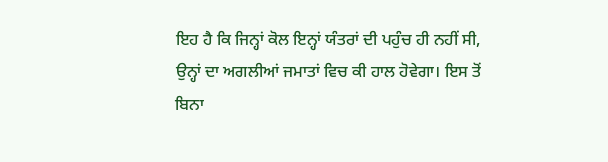ਇਹ ਹੈ ਕਿ ਜਿਨ੍ਹਾਂ ਕੋਲ ਇਨ੍ਹਾਂ ਯੰਤਰਾਂ ਦੀ ਪਹੁੰਚ ਹੀ ਨਹੀਂ ਸੀ, ਉਨ੍ਹਾਂ ਦਾ ਅਗਲੀਆਂ ਜਮਾਤਾਂ ਵਿਚ ਕੀ ਹਾਲ ਹੋਵੇਗਾ। ਇਸ ਤੋਂ ਬਿਨਾ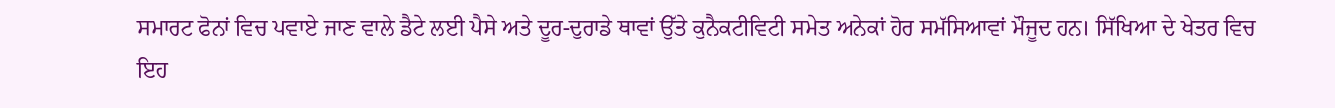ਸਮਾਰਟ ਫੋਨਾਂ ਵਿਚ ਪਵਾਏ ਜਾਣ ਵਾਲੇ ਡੈਟੇ ਲਈ ਪੈਸੇ ਅਤੇ ਦੂਰ-ਦੁਰਾਡੇ ਥਾਵਾਂ ਉੱਤੇ ਕੁਨੈਕਟੀਵਿਟੀ ਸਮੇਤ ਅਨੇਕਾਂ ਹੋਰ ਸਮੱਸਿਆਵਾਂ ਮੌਜੂਦ ਹਨ। ਸਿੱਖਿਆ ਦੇ ਖੇਤਰ ਵਿਚ ਇਹ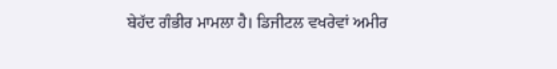ਬੇਹੱਦ ਗੰਭੀਰ ਮਾਮਲਾ ਹੈ। ਡਿਜੀਟਲ ਵਖਰੇਵਾਂ ਅਮੀਰ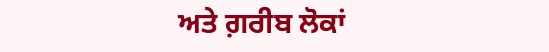ਅਤੇ ਗ਼ਰੀਬ ਲੋਕਾਂ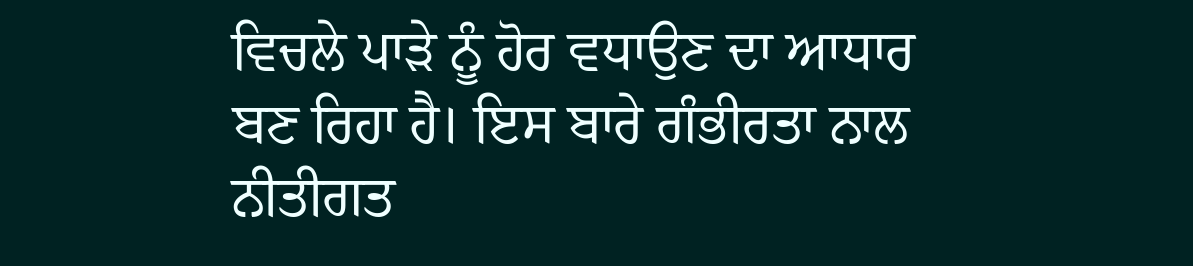ਵਿਚਲੇ ਪਾੜੇ ਨੂੰ ਹੋਰ ਵਧਾਉਣ ਦਾ ਆਧਾਰ ਬਣ ਰਿਹਾ ਹੈ। ਇਸ ਬਾਰੇ ਗੰਭੀਰਤਾ ਨਾਲ ਨੀਤੀਗਤ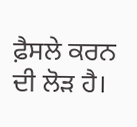ਫ਼ੈਸਲੇ ਕਰਨ ਦੀ ਲੋੜ ਹੈ।